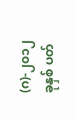(ဂ)-၂၀၁၂ ခုနှစ် ပတ်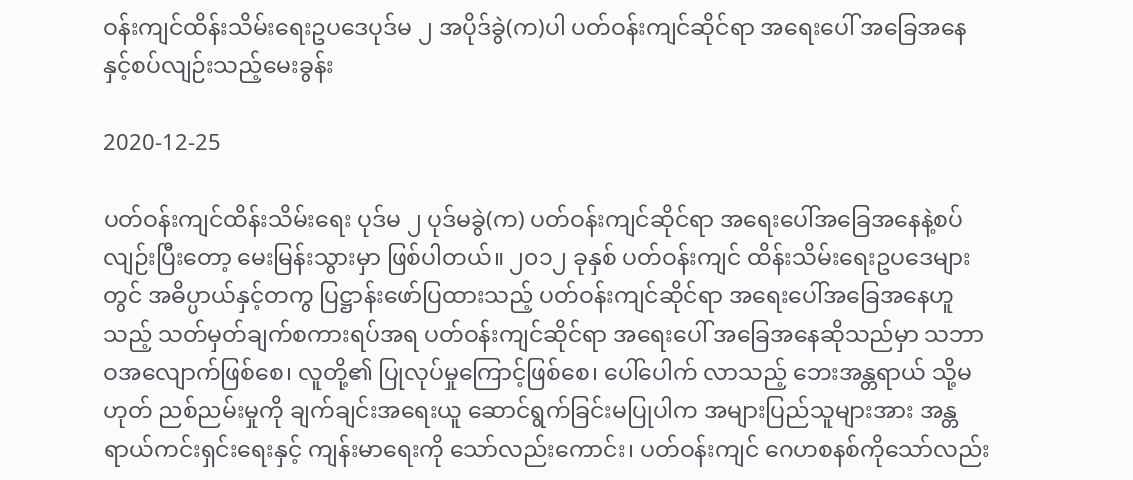ဝန်းကျင်ထိန်းသိမ်းရေးဥပဒေပုဒ်မ ၂ အပိုဒ်ခွဲ(က)ပါ ပတ်ဝန်းကျင်ဆိုင်ရာ အရေးပေါ် အခြေအနေနှင့်စပ်လျဉ်းသည့်မေးခွန်း

2020-12-25

ပတ်ဝန်းကျင်ထိန်းသိမ်းရေး ပုဒ်မ ၂ ပုဒ်မခွဲ(က) ပတ်ဝန်းကျင်ဆိုင်ရာ အရေးပေါ်အခြေအနေနဲ့စပ်လျဉ်းပြီးတော့ မေးမြန်းသွားမှာ ဖြစ်ပါတယ်။ ၂၀၁၂ ခုနှစ် ပတ်ဝန်းကျင် ထိန်းသိမ်းရေးဥပဒေများတွင် အဓိပ္ပာယ်နှင့်တကွ ပြဋ္ဌာန်းဖော်ပြထားသည့် ပတ်ဝန်းကျင်ဆိုင်ရာ အရေးပေါ်အခြေအနေဟူသည့် သတ်မှတ်ချက်စကားရပ်အရ ပတ်ဝန်းကျင်ဆိုင်ရာ အရေးပေါ် အခြေအနေဆိုသည်မှာ သဘာဝအလျောက်ဖြစ်စေ၊ လူတို့၏ ပြုလုပ်မှုကြောင့်ဖြစ်စေ၊ ပေါ်ပေါက် လာသည့် ဘေးအန္တရာယ် သို့မဟုတ် ညစ်ညမ်းမှုကို ချက်ချင်းအရေးယူ ဆောင်ရွက်ခြင်းမပြုပါက အများပြည်သူများအား အန္တရာယ်ကင်းရှင်းရေးနှင့် ကျန်းမာရေးကို သော်လည်းကောင်း၊ ပတ်ဝန်းကျင် ဂေဟစနစ်ကိုသော်လည်း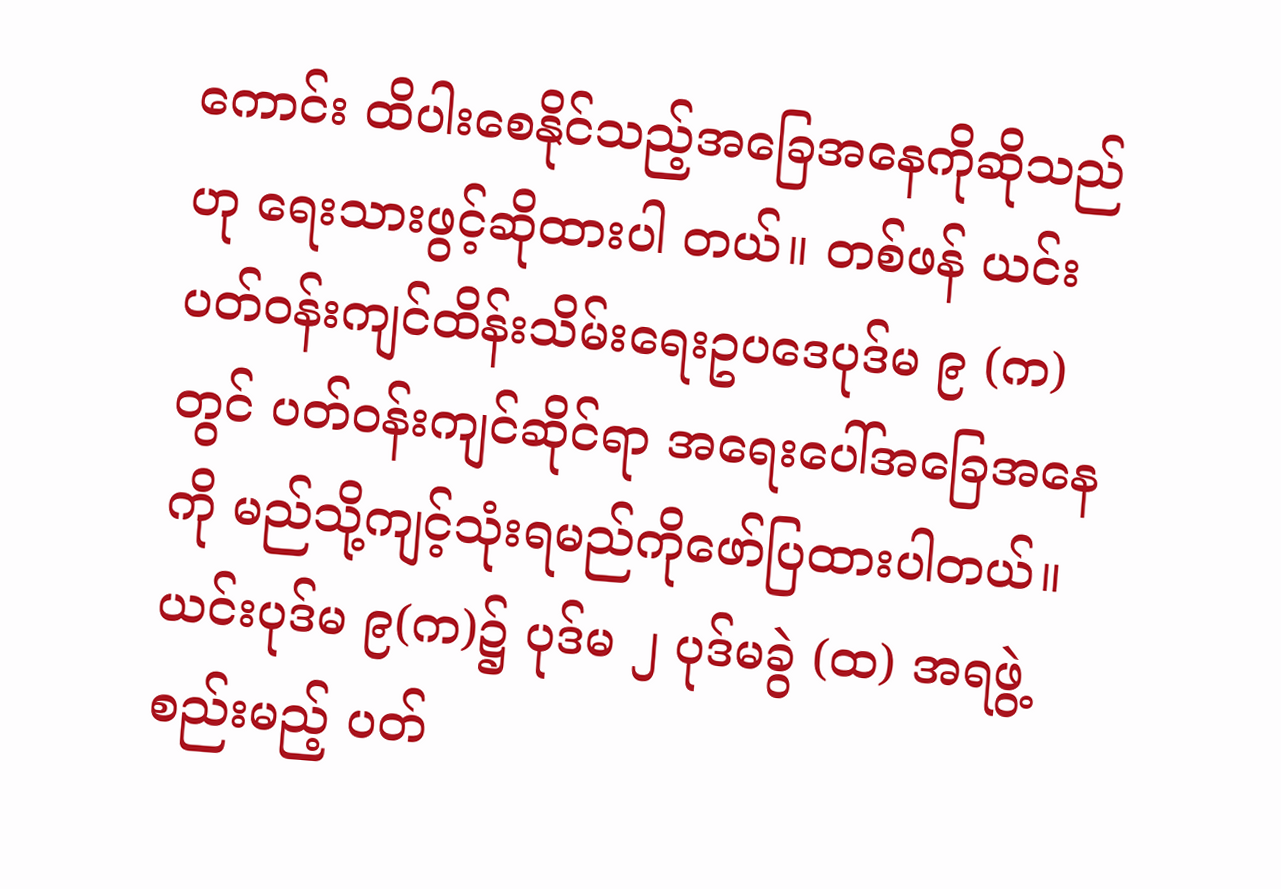ကောင်း ထိပါးစေနိုင်သည့်အခြေအနေကိုဆိုသည်ဟု ရေးသားဖွင့်ဆိုထားပါ တယ်။ တစ်ဖန် ယင်းပတ်ဝန်းကျင်ထိန်းသိမ်းရေးဥပဒေပုဒ်မ ၉ (က) တွင် ပတ်ဝန်းကျင်ဆိုင်ရာ အရေးပေါ်အခြေအနေကို မည်သို့ကျင့်သုံးရမည်ကိုဖော်ပြထားပါတယ်။ ယင်းပုဒ်မ ၉(က)၌ ပုဒ်မ ၂ ပုဒ်မခွဲ (ထ) အရဖွဲ့စည်းမည့် ပတ်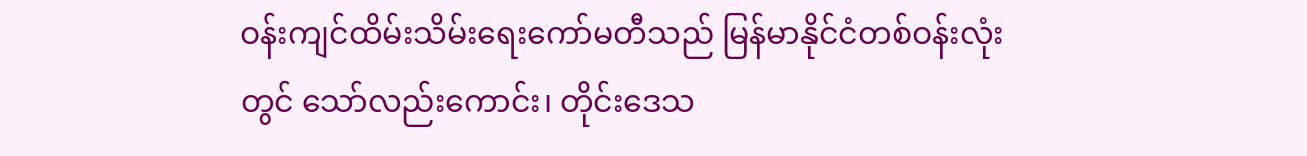ဝန်းကျင်ထိမ်းသိမ်းရေးကော်မတီသည် မြန်မာနိုင်ငံတစ်ဝန်းလုံးတွင် သော်လည်းကောင်း၊ တိုင်းဒေသ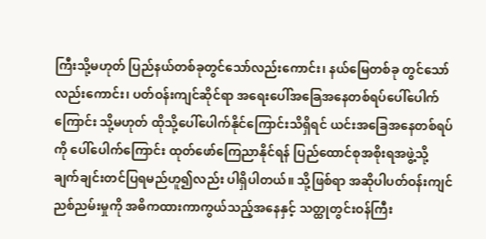ကြီးသို့မဟုတ် ပြည်နယ်တစ်ခုတွင်သော်လည်းကောင်း၊ နယ်မြေတစ်ခု တွင်သော်လည်းကောင်း၊ ပတ်ဝန်းကျင်ဆိုင်ရာ အရေးပေါ်အခြေအနေတစ်ရပ်ပေါ်ပေါက်ကြောင်း သို့မဟုတ် ထိုသို့ပေါ်ပေါက်နိုင်ကြောင်းသိရှိရင် ယင်းအခြေအနေတစ်ရပ်ကို ပေါ်ပေါက်ကြောင်း ထုတ်ဖော်ကြေညာနိုင်ရန် ပြည်ထောင်စုအစိုးရအဖွဲ့သို့ ချက်ချင်းတင်ပြရမည်ဟူ၍လည်း ပါရှိပါတယ်။ သို့ဖြစ်ရာ အဆိုပါပတ်ဝန်းကျင်ညစ်ညမ်းမှုကို အဓိကထားကာကွယ်သည့်အနေနှင့် သတ္ထုတွင်းဝန်ကြီး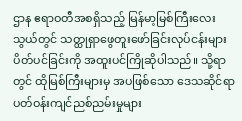ဌာန ဧရာဝတီအစရှိသည့် မြန်မာ့မြစ်ကြီးလေးသွယ်တွင် သတ္ထုရှာဖွေတူးဖော်ခြင်းလုပ်ငန်းများ ပိတ်ပင်ခြင်းကို အထူးပင်ကြိုဆိုပါသည်။ သို့ရာတွင် ထိုမြစ်ကြီးများမှ အပဖြစ်သော ဒေသဆိုင်ရာ ပတ်ဝန်းကျင်ညစ်ညမ်းမှုများ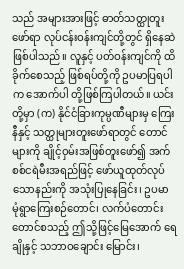သည် အများအားဖြင့် ဓာတ်သတ္ထုတူးဖော်ရာ လုပ်ငန်းဝန်းကျင်တို့တွင် ရှိနေဆဲဖြစ်ပါသည်။ လူနှင့် ပတ်ဝန်းကျင်ကို ထိခိုက်စေသည့် ဖြစ်ရပ်တို့ကို ဥပမာပြရပါက အောက်ပါ တို့ဖြစ်ကြပါတယ်။ ယင်းတို့မှာ (က) နိုင်ငံခြားကုမ္ပဏီများမှ ကြေးနီနှင့် သတ္ထုများတူးဖော်ရာတွင် တောင်များကို ချိုင့်ဝှမ်းအဖြစ်တူးဖော်၍ အက်စစ်ငရဲမီးအရည်ဖြင့် ဖော်ယူထုတ်လုပ်သောနည်းကို အသုံးပြုနေခြင်း၊ ဥပမာ မုံရွာကြေးစဉ်တောင်၊ လက်ပံတောင်းတောင်စသည့် ဤသို့ဖြင့်မြေအောက် ရေချိုနှင့် သဘာဝချောင်း မြောင်း၊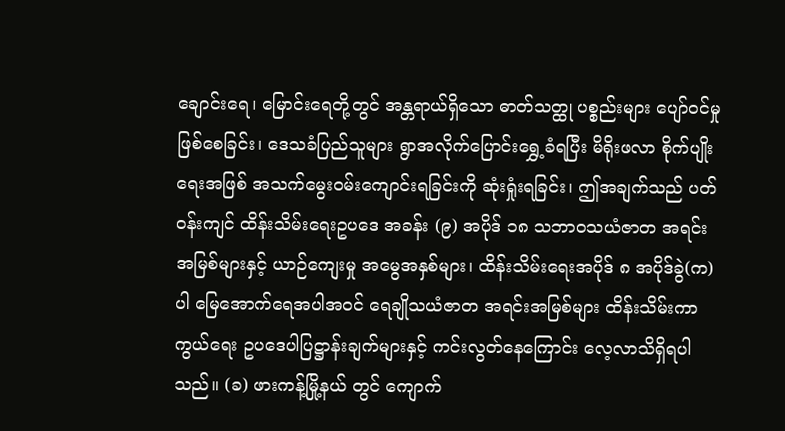ချောင်းရေ၊ မြောင်းရေတို့တွင် အန္တရာယ်ရှိသော ဓာတ်သတ္ထု ပစ္စည်းများ ပျော်ဝင်မှုဖြစ်စေခြင်း၊ ဒေသခံပြည်သူများ ရွာအလိုက်ပြောင်း‌ရွှေ့ခံရပြီး မိရိုးဖလာ စိုက်ပျိုးရေးအဖြစ် အသက်မွေးဝမ်းကျောင်းရခြင်းကို ဆုံးရှုံးရခြင်း၊ ဤအချက်သည် ပတ်ဝန်းကျင် ထိန်းသိမ်းရေးဥပဒေ အခန်း (၉) အပိုဒ် ၁၈ သဘာဝသယံဇာတ အရင်းအမြစ်များနှင့် ယာဉ်ကျေးမှု အမွေအနှစ်များ၊ ထိန်းသိမ်းရေးအပိုဒ် ၈ အပိုဒ်ခွဲ(က) ပါ မြေအောက်ရေအပါအဝင် ရေချိုသယံဇာတ အရင်းအမြစ်များ ထိန်းသိမ်းကာကွယ်ရေး ဥပဒေပါပြဋ္ဌာန်းချက်များနှင့် ကင်းလွတ်နေကြောင်း လေ့လာသိရှိရပါသည်။ (ခ) ဖားကန့်မြို့နယ် တွင် ကျောက်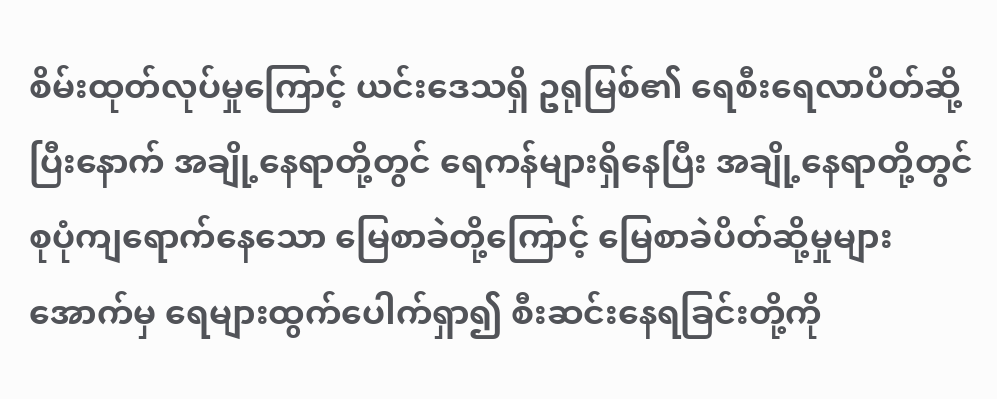စိမ်းထုတ်လုပ်မှုကြောင့် ယင်းဒေသရှိ ဥရုမြစ်၏ ရေစီးရေလာပိတ်ဆို့ပြီးနောက် အချို့နေရာတို့တွင် ရေကန်များရှိနေပြီး အချို့နေရာတို့တွင် စုပုံကျရောက်နေသော မြေစာခဲတို့ကြောင့် မြေစာခဲပိတ်ဆို့မှုများအောက်မှ ရေများထွက်ပေါက်ရှာ၍ စီးဆင်းနေရခြင်းတို့ကို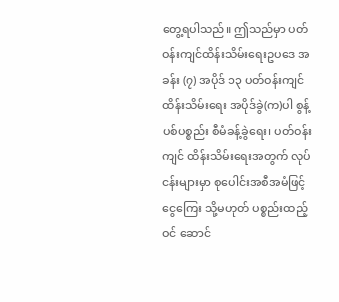တွေ့ရပါသည်။ ဤသည်မှာ ပတ်ဝန်းကျင်ထိန်းသိမ်းရေးဥပဒေ အခန်း (၇) အပိုဒ် ၁၃ ပတ်ဝန်းကျင်ထိန်းသိမ်းရေး အပိုဒ်ခွဲ(က)ပါ စွန့်ပစ်ပစ္စည်း စီမံခန့်ခွဲရေး၊ ပတ်ဝန်းကျင် ထိန်းသိမ်းရေးအတွက် လုပ်ငန်းများမှာ စုပေါင်းအစီအမံဖြင့် ငွေကြေး သို့မဟုတ် ပစ္စည်းထည့်ဝင် ဆောင်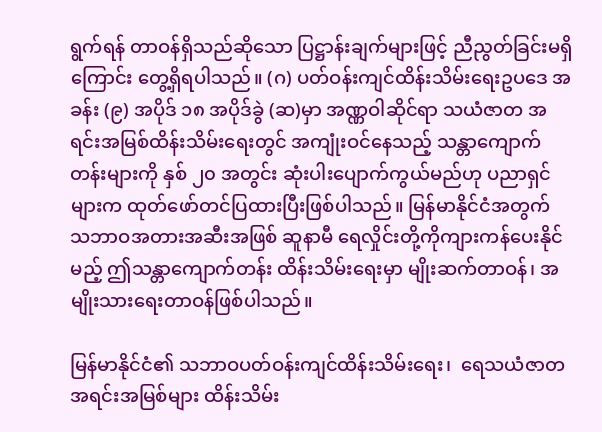ရွက်ရန် တာဝန်ရှိသည်ဆိုသော ပြဋ္ဌာန်းချက်များဖြင့် ညီညွတ်ခြင်းမရှိကြောင်း တွေ့ရှိရပါသည်။ (ဂ) ပတ်ဝန်းကျင်ထိန်းသိမ်းရေးဥပဒေ အခန်း (၉) အပိုဒ် ၁၈ အပိုဒ်ခွဲ (ဆ)မှာ အဏ္ဏဝါဆိုင်ရာ သယံဇာတ အရင်းအမြစ်ထိန်းသိမ်းရေးတွင် အကျုံးဝင်နေသည့် သန္တာကျောက်တန်းများကို နှစ် ၂၀ အတွင်း ဆုံးပါးပျောက်ကွယ်မည်ဟု ပညာရှင်များက ထုတ်ဖော်တင်ပြထားပြီးဖြစ်ပါသည်။ မြန်မာနိုင်ငံအတွက် သဘာဝအတားအဆီးအဖြစ် ဆူနာမီ ရေလှိုင်းတို့ကိုကျားကန်ပေးနိုင်မည့် ဤသန္တာကျောက်တန်း ထိန်းသိမ်းရေးမှာ မျိုးဆက်တာဝန်၊ အမျိုးသားရေးတာဝန်ဖြစ်ပါသည်။

မြန်မာနိုင်ငံ၏ သဘာဝပတ်ဝန်းကျင်ထိန်းသိမ်းရေး၊  ရေသယံဇာတ အရင်းအမြစ်များ ထိန်းသိမ်း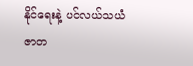နိုင်ရေးနဲ့ ပင်လယ်သယံဇာတ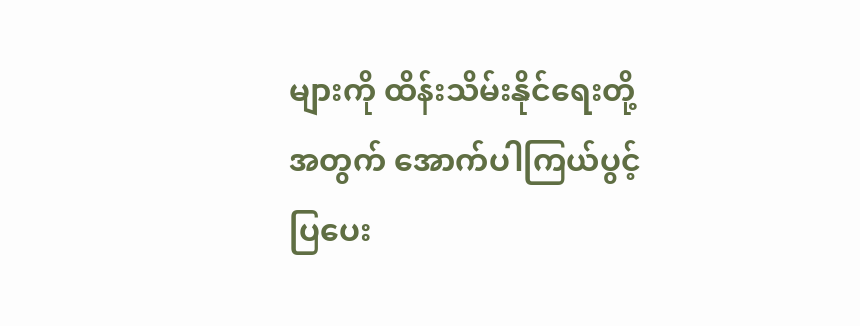များကို ထိန်းသိမ်းနိုင်ရေးတို့ အတွက် အောက်ပါကြယ်ပွင့်ပြပေး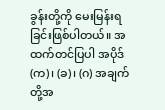ခွန်းတို့ကို မေးမြန်းရခြင်းဖြစ်ပါတယ်။ အထက်တင်ပြပါ အပိုဒ် (က)၊ (ခ)၊ (ဂ) အချက်တို့အ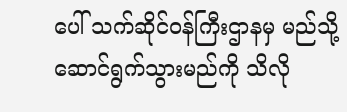ပေါ် သက်ဆိုင်ဝန်ကြီးဌာနမှ မည်သို့ဆောင်ရွက်သွားမည်ကို သိလို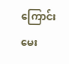ကြောင်း မေး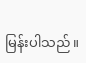မြန်းပါသည်။